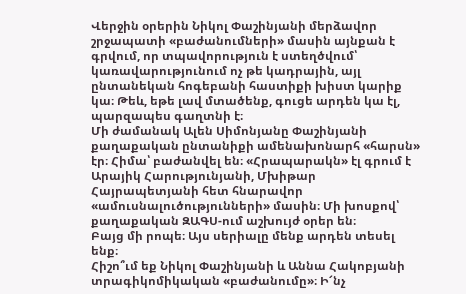Վերջին օրերին Նիկոլ Փաշինյանի մերձավոր շրջապատի «բաժանումների» մասին այնքան է գրվում, որ տպավորություն է ստեղծվում՝ կառավարությունում ոչ թե կադրային, այլ ընտանեկան հոգեբանի հաստիքի խիստ կարիք կա։ Թեև, եթե լավ մտածենք, գուցե արդեն կա էլ, պարզապես գաղտնի է։
Մի ժամանակ Ալեն Սիմոնյանը Փաշինյանի քաղաքական ընտանիքի ամենախոնարհ «հարսն» էր։ Հիմա՝ բաժանվել են։ «Հրապարակն» էլ գրում է Արայիկ Հարությունյանի, Մխիթար Հայրապետյանի հետ հնարավոր «ամուսնալուծությունների» մասին։ Մի խոսքով՝ քաղաքական ԶԱԳՍ-ում աշխույժ օրեր են։
Բայց մի րոպե։ Այս սերիալը մենք արդեն տեսել ենք։
Հիշո՞ւմ եք Նիկոլ Փաշինյանի և Աննա Հակոբյանի տրագիկոմիկական «բաժանումը»։ Ի՜նչ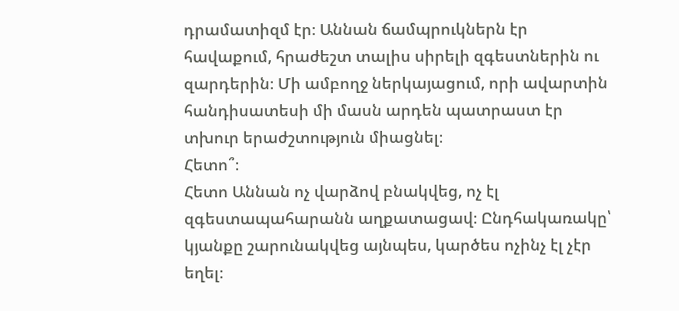դրամատիզմ էր։ Աննան ճամպրուկներն էր հավաքում, հրաժեշտ տալիս սիրելի զգեստներին ու զարդերին։ Մի ամբողջ ներկայացում, որի ավարտին հանդիսատեսի մի մասն արդեն պատրաստ էր տխուր երաժշտություն միացնել։
Հետո՞։
Հետո Աննան ոչ վարձով բնակվեց, ոչ էլ զգեստապահարանն աղքատացավ։ Ընդհակառակը՝ կյանքը շարունակվեց այնպես, կարծես ոչինչ էլ չէր եղել։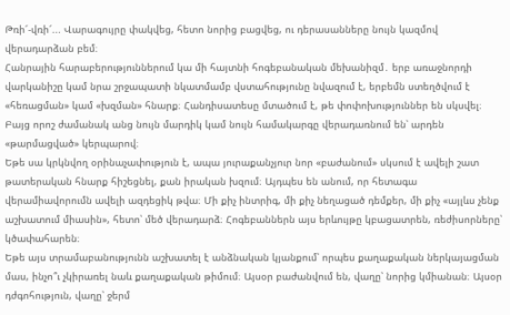Թռի՜-վռի՜... Վարագույրը փակվեց, հետո նորից բացվեց, ու դերասանները նույն կազմով վերադարձան բեմ։
Հանրային հարաբերություններում կա մի հայտնի հոգեբանական մեխանիզմ․ երբ առաջնորդի վարկանիշը կամ նրա շրջապատի նկատմամբ վստահությունը նվազում է, երբեմն ստեղծվում է «հեռացման» կամ «խզման» հնարք։ Հանդիսատեսը մտածում է, թե փոփոխություններ են սկսվել։ Բայց որոշ ժամանակ անց նույն մարդիկ կամ նույն համակարգը վերադառնում են՝ արդեն «թարմացված» կերպարով։
Եթե սա կրկնվող օրինաչափություն է, ապա յուրաքանչյուր նոր «բաժանում» սկսում է ավելի շատ թատերական հնարք հիշեցնել, քան իրական խզում։ Այդպես են անում, որ հետագա վերամիավորումն ավելի ազդեցիկ թվա։ Մի քիչ ինտրիգ, մի քիչ նեղացած դեմքեր, մի քիչ «այլևս չենք աշխատում միասին», հետո՝ մեծ վերադարձ։ Հոգեբաններն այս երևույթը կբացատրեն, ռեժիսորները՝ կծափահարեն։
Եթե այս տրամաբանությունն աշխատել է անձնական կյանքում՝ որպես քաղաքական ներկայացման մաս, ինչո՞ւ չկիրառել նաև քաղաքական թիմում։ Այսօր բաժանվում են, վաղը՝ նորից կմիանան։ Այսօր դժգոհություն, վաղը՝ ջերմ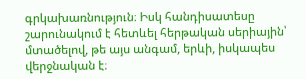գրկախառնություն։ Իսկ հանդիսատեսը շարունակում է հետևել հերթական սերիային՝ մտածելով, թե այս անգամ, երևի, իսկապես վերջնական է։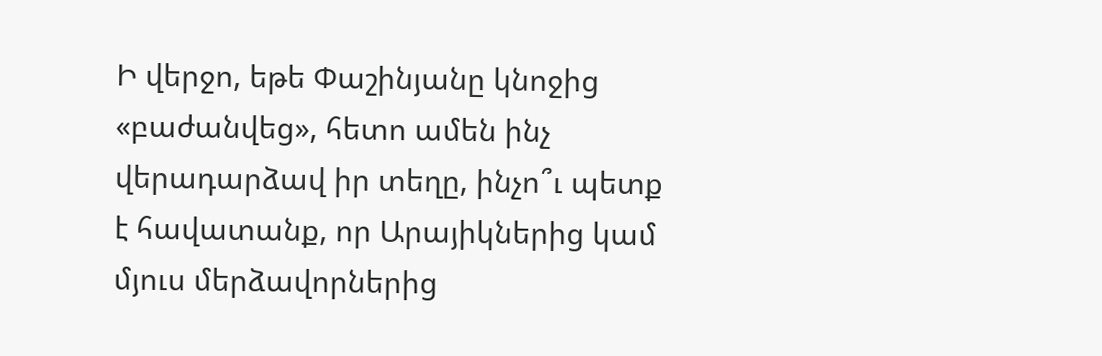Ի վերջո, եթե Փաշինյանը կնոջից «բաժանվեց», հետո ամեն ինչ վերադարձավ իր տեղը, ինչո՞ւ պետք է հավատանք, որ Արայիկներից կամ մյուս մերձավորներից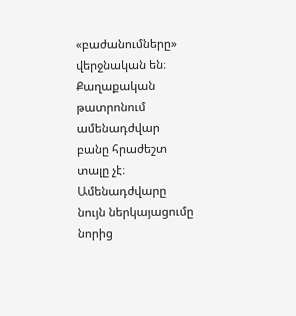«բաժանումները» վերջնական են։
Քաղաքական թատրոնում ամենադժվար բանը հրաժեշտ տալը չէ։ Ամենադժվարը նույն ներկայացումը նորից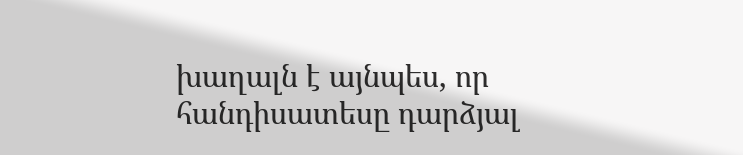խաղալն է այնպես, որ հանդիսատեսը դարձյալ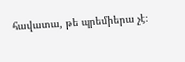հավատա, թե պրեմիերա չէ։